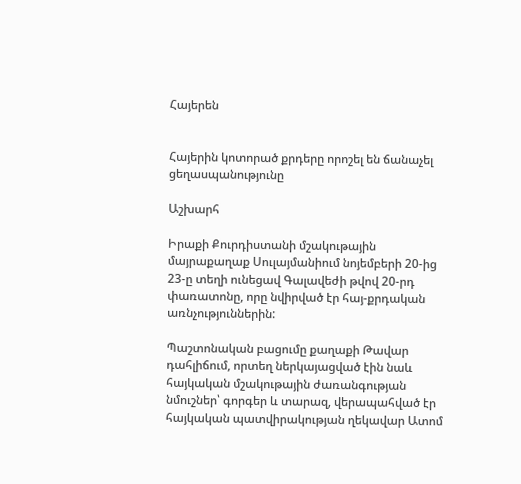Հայերեն


Հայերին կոտորած քրդերը որոշել են ճանաչել ցեղասպանությունը

Աշխարհ

Իրաքի Քուրդիստանի մշակութային մայրաքաղաք Սուլայմանիում նոյեմբերի 20-ից 23-ը տեղի ունեցավ Գալավեժի թվով 20-րդ փառատոնը, որը նվիրված էր հայ-քրդական առնչություններին:

Պաշտոնական բացումը քաղաքի Թավար դահլիճում, որտեղ ներկայացված էին նաև հայկական մշակութային ժառանգության նմուշներ՝ գորգեր և տարազ, վերապահված էր հայկական պատվիրակության ղեկավար Ատոմ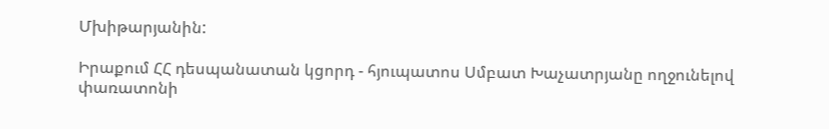Մխիթարյանին:

Իրաքում ՀՀ դեսպանատան կցորդ - հյուպատոս Սմբատ Խաչատրյանը ողջունելով փառատոնի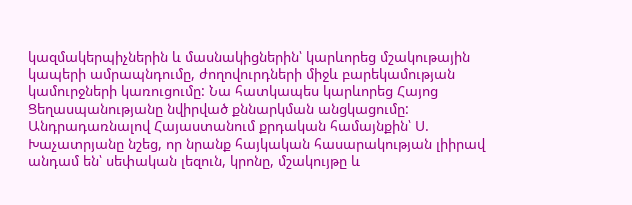կազմակերպիչներին և մասնակիցներին՝ կարևորեց մշակութային կապերի ամրապնդումը, ժողովուրդների միջև բարեկամության կամուրջների կառուցումը: Նա հատկապես կարևորեց Հայոց Ցեղասպանությանը նվիրված քննարկման անցկացումը: Անդրադառնալով Հայաստանում քրդական համայնքին՝ Ս. Խաչատրյանը նշեց, որ նրանք հայկական հասարակության լիիրավ անդամ են՝ սեփական լեզուն, կրոնը, մշակույթը և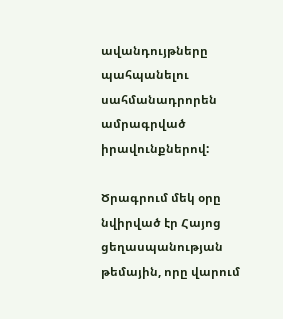ավանդույթները պահպանելու սահմանադրորեն ամրագրված իրավունքներով:

Ծրագրում մեկ օրը նվիրված էր Հայոց ցեղասպանության թեմային, որը վարում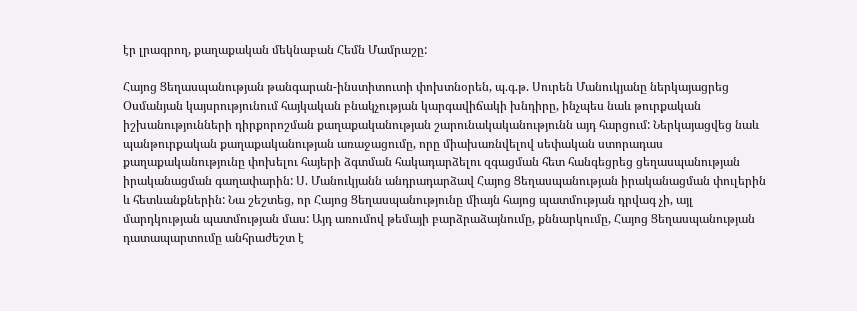էր լրագրող, քաղաքական մեկնաբան Հեմն Մամրաշը:

Հայոց Ցեղասպանության թանգարան-ինստիտուտի փոխտնօրեն, պ.գ.թ. Սուրեն Մանուկյանը ներկայացրեց Օսմանյան կայսրությունում հայկական բնակչության կարգավիճակի խնդիրը, ինչպես նաև թուրքական իշխանությունների դիրքորոշման քաղաքականության շարունակականությունն այդ հարցում: Ներկայացվեց նաև պանթուրքական քաղաքականության առաջացումը, որը միախառնվելով սեփական ստորադաս քաղաքականությունը փոխելու հայերի ձգտման հակադարձելու զգացման հետ հանգեցրեց ցեղասպանության իրականացման գաղափարին: Ս. Մանուկյանն անդրադարձավ Հայոց Ցեղասպանության իրականացման փուլերին և հետևանքներին: Նա շեշտեց, որ Հայոց Ցեղասպանությունը միայն հայոց պատմության դրվագ չի, այլ մարդկության պատմության մաս: Այդ առումով թեմայի բարձրաձայնումը, քննարկումը, Հայոց Ցեղասպանության դատապարտումը անհրաժեշտ է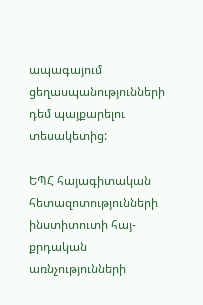ապագայում ցեղասպանությունների դեմ պայքարելու տեսակետից:

ԵՊՀ հայագիտական հետազոտությունների ինստիտուտի հայ- քրդական առնչությունների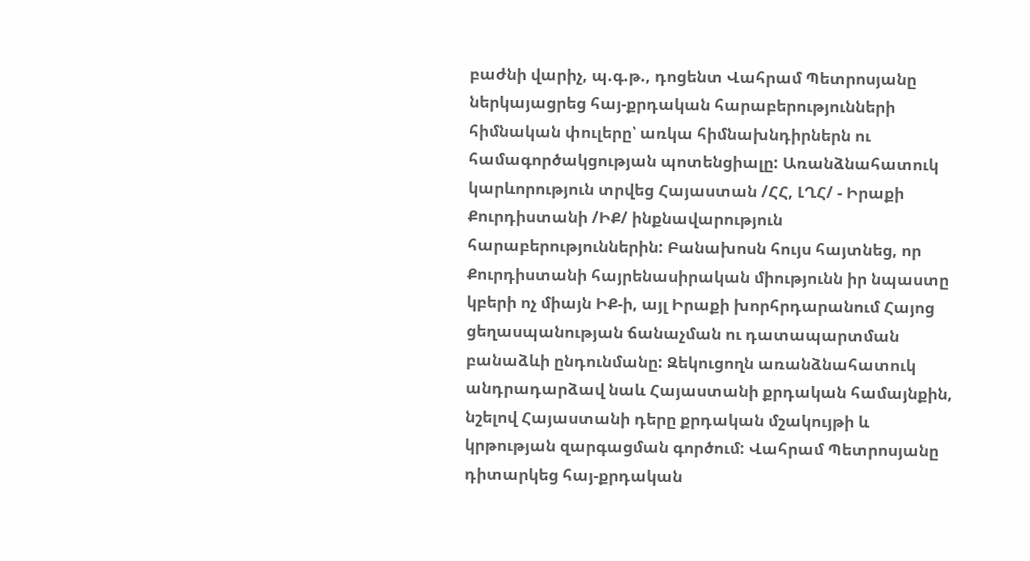բաժնի վարիչ, պ.գ.թ., դոցենտ Վահրամ Պետրոսյանը ներկայացրեց հայ-քրդական հարաբերությունների հիմնական փուլերը՝ առկա հիմնախնդիրներն ու համագործակցության պոտենցիալը: Առանձնահատուկ կարևորություն տրվեց Հայաստան /ՀՀ, ԼՂՀ/ - Իրաքի Քուրդիստանի /ԻՔ/ ինքնավարություն հարաբերություններին: Բանախոսն հույս հայտնեց, որ Քուրդիստանի հայրենասիրական միությունն իր նպաստը կբերի ոչ միայն ԻՔ-ի, այլ Իրաքի խորհրդարանում Հայոց ցեղասպանության ճանաչման ու դատապարտման բանաձևի ընդունմանը: Զեկուցողն առանձնահատուկ անդրադարձավ նաև Հայաստանի քրդական համայնքին, նշելով Հայաստանի դերը քրդական մշակույթի և կրթության զարգացման գործում: Վահրամ Պետրոսյանը դիտարկեց հայ-քրդական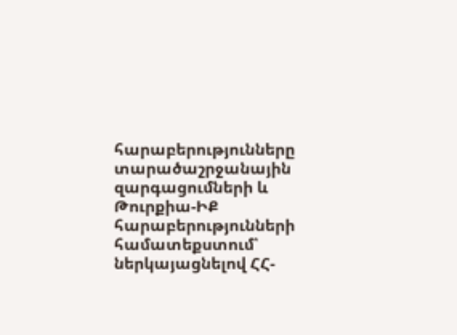հարաբերությունները տարածաշրջանային զարգացումների և Թուրքիա-ԻՔ հարաբերությունների համատեքստում՝ ներկայացնելով ՀՀ-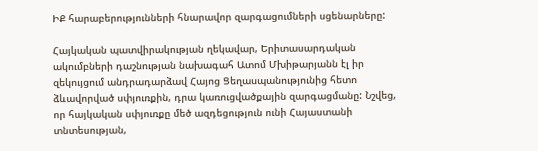ԻՔ հարաբերությունների հնարավոր զարգացումների սցենարները:

Հայկական պատվիրակության ղեկավար, Երիտասարդական ակումբների դաշնության նախագահ Ատոմ Մխիթարյանն էլ իր զեկույցում անդրադարձավ Հայոց Ցեղասպանությունից հետո ձևավորված սփյուռքին, դրա կառուցվածքային զարգացմանը: Նշվեց, որ հայկական սփյուռքը մեծ ազդեցություն ունի Հայաստանի տնտեսության,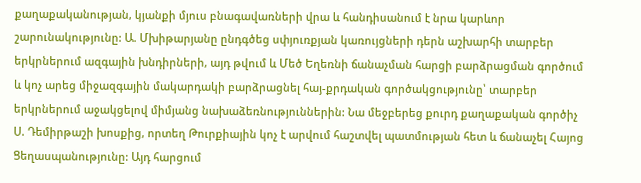քաղաքականության, կյանքի մյուս բնագավառների վրա և հանդիսանում է նրա կարևոր շարունակությունը: Ա. Մխիթարյանը ընդգծեց սփյուռքյան կառույցների դերն աշխարհի տարբեր երկրներում ազգային խնդիրների, այդ թվում և Մեծ Եղեռնի ճանաչման հարցի բարձրացման գործում և կոչ արեց միջազգային մակարդակի բարձրացնել հայ-քրդական գործակցությունը՝ տարբեր երկրներում աջակցելով միմյանց նախաձեռնություններին: Նա մեջբերեց քուրդ քաղաքական գործիչ Ս. Դեմիրթաշի խոսքից, որտեղ Թուրքիային կոչ է արվում հաշտվել պատմության հետ և ճանաչել Հայոց Ցեղասպանությունը: Այդ հարցում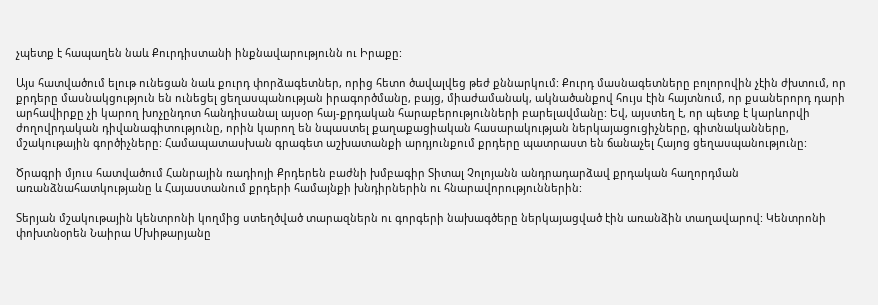չպետք է հապաղեն նաև Քուրդիստանի ինքնավարությունն ու Իրաքը:

Այս հատվածում ելութ ունեցան նաև քուրդ փորձագետներ, որից հետո ծավալվեց թեժ քննարկում: Քուրդ մասնագետները բոլորովին չէին ժխտում, որ քրդերը մասնակցություն են ունեցել ցեղասպանության իրագործմանը, բայց, միաժամանակ, ակնածանքով հույս էին հայտնում, որ քսաներորդ դարի արհավիրքը չի կարող խոչընդոտ հանդիսանալ այսօր հայ-քրդական հարաբերությունների բարելավմանը: Եվ, այստեղ է, որ պետք է կարևորվի ժողովրդական դիվանագիտությունը, որին կարող են նպաստել քաղաքացիական հասարակության ներկայացուցիչները, գիտնականները, մշակութային գործիչները: Համապատասխան գրագետ աշխատանքի արդյունքում քրդերը պատրաստ են ճանաչել Հայոց ցեղասպանությունը:

Ծրագրի մյուս հատվածում Հանրային ռադիոյի Քրդերեն բաժնի խմբագիր Տիտալ Չոլոյանն անդրադարձավ քրդական հաղորդման առանձնահատկությանը և Հայաստանում քրդերի համայնքի խնդիրներին ու հնարավորություններին:

Տերյան մշակութային կենտրոնի կողմից ստեղծված տարազներն ու գորգերի նախագծերը ներկայացված էին առանձին տաղավարով: Կենտրոնի փոխտնօրեն Նաիրա Մխիթարյանը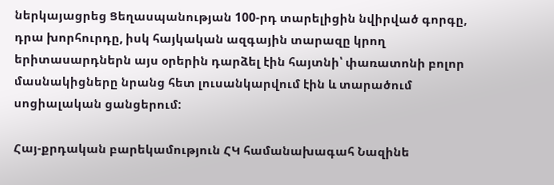ներկայացրեց Ցեղասպանության 100-րդ տարելիցին նվիրված գորգը, դրա խորհուրդը, իսկ հայկական ազգային տարազը կրող երիտասարդներն այս օրերին դարձել էին հայտնի՝ փառատոնի բոլոր մասնակիցները նրանց հետ լուսանկարվում էին և տարածում սոցիալական ցանցերում:

Հայ-քրդական բարեկամություն ՀԿ համանախագահ Նազինե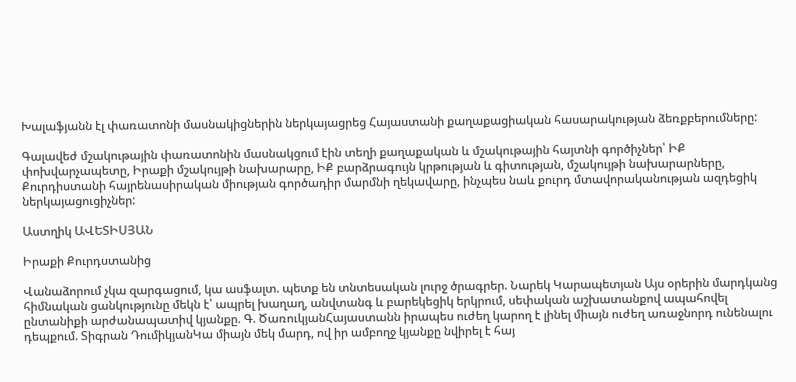Խալաֆյանն էլ փառատոնի մասնակիցներին ներկայացրեց Հայաստանի քաղաքացիական հասարակության ձեռքբերումները:

Գալավեժ մշակութային փառատոնին մասնակցում էին տեղի քաղաքական և մշակութային հայտնի գործիչներ՝ ԻՔ փոխվարչապետը, Իրաքի մշակույթի նախարարը, ԻՔ բարձրագույն կրթության և գիտության, մշակույթի նախարարները, Քուրդիստանի հայրենասիրական միության գործադիր մարմնի ղեկավարը, ինչպես նաև քուրդ մտավորականության ազդեցիկ ներկայացուցիչներ:

Աստղիկ ԱՎԵՏԻՍՅԱՆ

Իրաքի Քուրդստանից

Վանաձորում չկա զարգացում, կա ասֆալտ. պետք են տնտեսական լուրջ ծրագրեր. Նարեկ Կարապետյան Այս օրերին մարդկանց հիմնական ցանկությունը մեկն է՝ ապրել խաղաղ, անվտանգ և բարեկեցիկ երկրում, սեփական աշխատանքով ապահովել ընտանիքի արժանապատիվ կյանքը. Գ. ԾառուկյանՀայաստանն իրապես ուժեղ կարող է լինել միայն ուժեղ առաջնորդ ունենալու դեպքում. Տիգրան ԴումիկյանԿա միայն մեկ մարդ, ով իր ամբողջ կյանքը նվիրել է հայ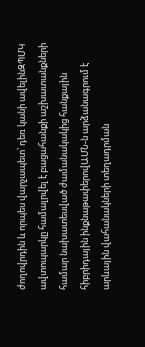ժողովրդին և որպես վարչապետ՝ դեռ կանի ավելինԶՊՄԿ ավտոպարկը համալրվել է բացահանքի աշխատանքների համար նախատեսված ժամանակակից հանքային հիբրիդային ինքնաթափերովԱՄՆ-ն արձանագրում է արևային վահանակների տեղադրման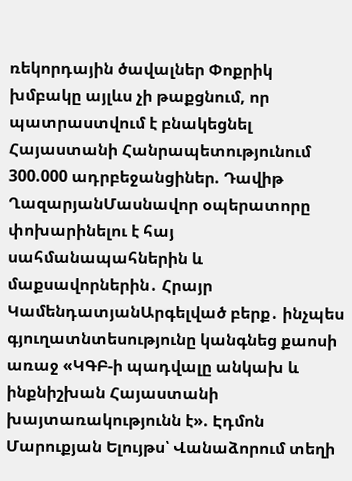ռեկորդային ծավալներ Փոքրիկ խմբակը այլևս չի թաքցնում, որ պատրաստվում է բնակեցնել Հայաստանի Հանրապետությունում 300.000 ադրբեջանցիներ. Դավիթ ՂազարյանՄասնավոր օպերատորը փոխարինելու է հայ սահմանապահներին և մաքսավորներին․ Հրայր ԿամենդատյանԱրգելված բերք․ ինչպես գյուղատնտեսությունը կանգնեց քաոսի առաջ «ԿԳԲ-ի պադվալը անկախ և ինքնիշխան Հայաստանի խայտառակությունն է». Էդմոն Մարուքյան Ելույթս՝ Վանաձորում տեղի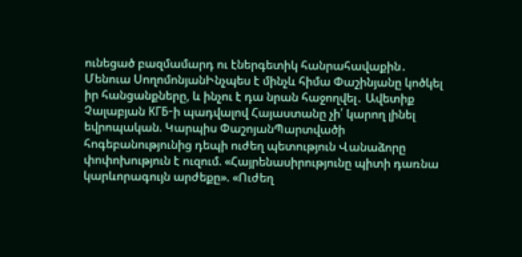ունեցած բազմամարդ ու էներգետիկ հանրահավաքին․ Մենուա ՍողոմոնյանԻնչպես է մինչև հիմա Փաշինյանը կոծկել իր հանցանքները, և ինչու է դա նրան հաջողվել․ Ավետիք Չալաբյան КГБ-ի պադվալով Հայաստանը չի՛ կարող լինել եվրոպական. Կարպիս ՓաշոյանՊարտվածի հոգեբանությունից դեպի ուժեղ պետություն Վանաձորը փոփոխություն է ուզում. «Հայրենասիրությունը պիտի դառնա կարևորագույն արժեքը». «Ուժեղ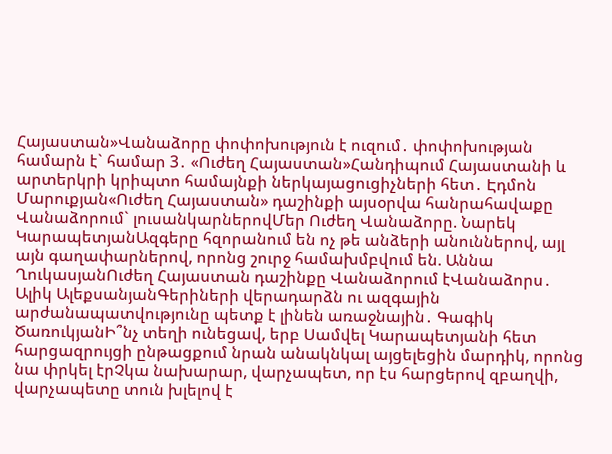Հայաստան»Վանաձորը փոփոխություն է ուզում․ փոփոխության համարն է` համար 3․ «Ուժեղ Հայաստան»Հանդիպում Հայաստանի և արտերկրի կրիպտո համայնքի ներկայացուցիչների հետ․ Էդմոն Մարուքյան«Ուժեղ Հայաստան» դաշինքի այսօրվա հանրահավաքը Վանաձորում` լուսանկարներովՄեր Ուժեղ Վանաձորը. Նարեկ ԿարապետյանԱզգերը հզորանում են ոչ թե անձերի անուններով, այլ այն գաղափարներով, որոնց շուրջ համախմբվում են. Աննա ՂուկասյանՈւժեղ Հայաստան դաշինքը Վանաձորում էՎանաձորս․ Ալիկ ԱլեքսանյանԳերիների վերադարձն ու ազգային արժանապատվությունը պետք է լինեն առաջնային․ Գագիկ ԾառուկյանԻ՞նչ տեղի ունեցավ, երբ Սամվել Կարապետյանի հետ հարցազրույցի ընթացքում նրան անակնկալ այցելեցին մարդիկ, որոնց նա փրկել էրՉկա նախարար, վարչապետ, որ էս հարցերով զբաղվի, վարչապետը տուն խլելով է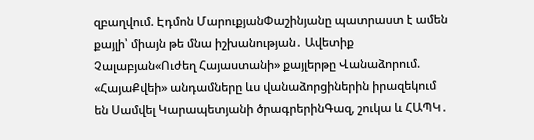զբաղվում. Էդմոն ՄարուքյանՓաշինյանը պատրաստ է ամեն քայլի՝ միայն թե մնա իշխանության․ Ավետիք Չալաբյան«Ուժեղ Հայաստանի» քայլերթը Վանաձորում. «ՀայաՔվեի» անդամները ևս վանաձորցիներին իրազեկում են Սամվել Կարապետյանի ծրագրերինԳազ, շուկա և ՀԱՊԿ․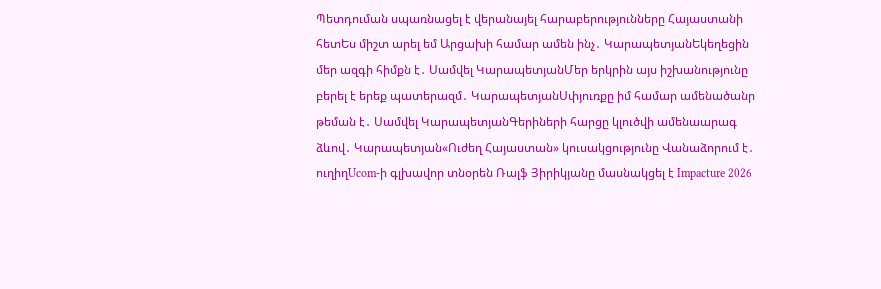Պետդուման սպառնացել է վերանայել հարաբերությունները Հայաստանի հետԵս միշտ արել եմ Արցախի համար ամեն ինչ․ ԿարապետյանԵկեղեցին մեր ազգի հիմքն է․ Սամվել ԿարապետյանՄեր երկրին այս իշխանությունը բերել է երեք պատերազմ․ ԿարապետյանՍփյուռքը իմ համար ամենածանր թեման է․ Սամվել ԿարապետյանԳերիների հարցը կլուծվի ամենաարագ ձևով․ Կարապետյան«Ուժեղ Հայաստան» կուսակցությունը Վանաձորում է․ ուղիղUcom-ի գլխավոր տնօրեն Ռալֆ Յիրիկյանը մասնակցել է Impacture 2026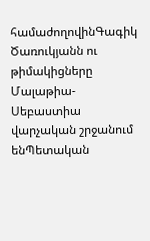համաժողովինԳագիկ Ծառուկյանն ու թիմակիցները Մալաթիա-Սեբաստիա վարչական շրջանում ենՊետական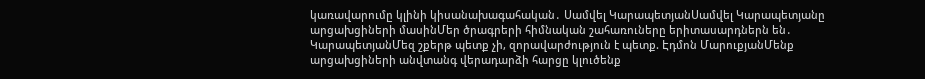կառավարումը կլինի կիսանախագահական․ Սամվել ԿարապետյանՍամվել Կարապետյանը արցախցիների մասինՄեր ծրագրերի հիմնական շահառուները երիտասարդներն են․ ԿարապետյանՄեզ շքերթ պետք չի, զորավարժություն է պետք. Էդմոն ՄարուքյանՄենք արցախցիների անվտանգ վերադարձի հարցը կլուծենք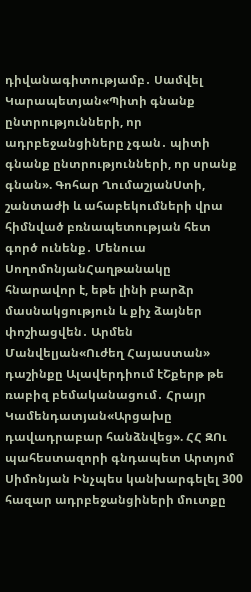դիվանագիտությամբ․ Սամվել Կարապետյան«Պիտի գնանք ընտրությունների, որ ադրբեջանցիները չգան․ պիտի գնանք ընտրությունների, որ սրանք գնան». Գոհար ՂումաշյանՍտի, շանտաժի և ահաբեկումների վրա հիմնված բռնապետության հետ գործ ունենք․ Մենուա ՍողոմոնյանՀաղթանակը հնարավոր է, եթե լինի բարձր մասնակցություն և քիչ ձայներ փոշիացվեն․ Արմեն Մանվելյան«Ուժեղ Հայաստան» դաշինքը Ալավերդիում էՇքերթ թե ռաբիզ բեմականացում․ Հրայր Կամենդատյան«Արցախը դավադրաբար հանձնվեց». ՀՀ ԶՈւ պահեստազորի գնդապետ Արտյոմ Սիմոնյան Ինչպես կանխարգելել 300 հազար ադրբեջանցիների մուտքը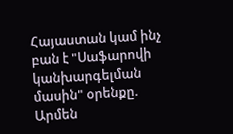Հայաստան կամ ինչ բան է "Սաֆարովի կանխարգելման մասին" օրենքը. Արմեն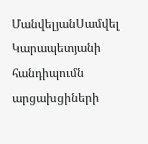ՄանվելյանՍամվել Կարապետյանի հանդիպումն արցախցիների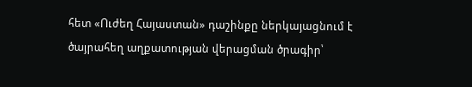հետ «Ուժեղ Հայաստան» դաշինքը ներկայացնում է ծայրահեղ աղքատության վերացման ծրագիր՝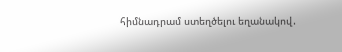հիմնադրամ ստեղծելու եղանակով․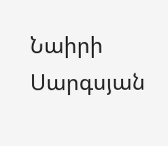Նաիրի Սարգսյան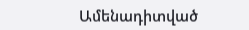Ամենադիտված